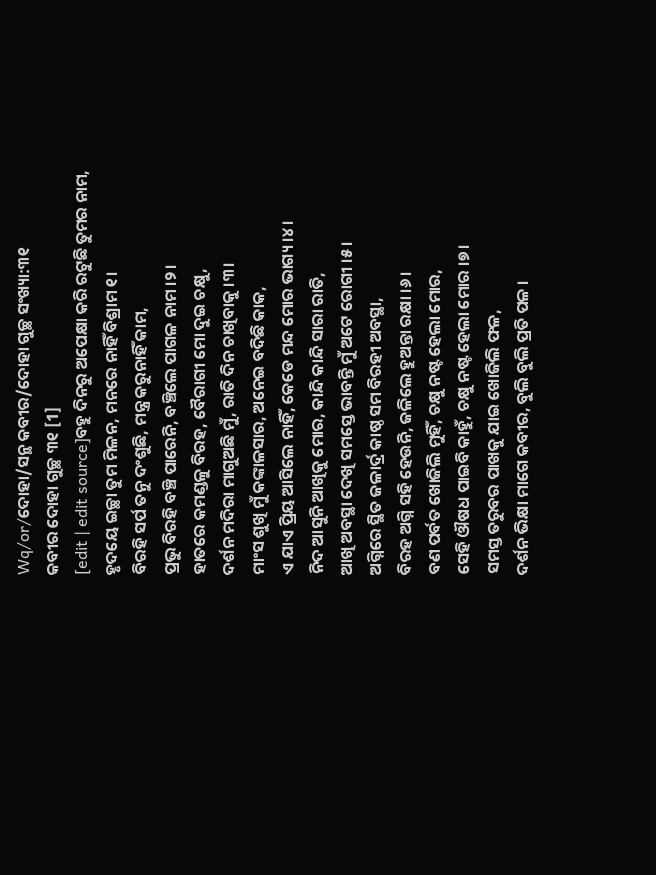Wq/or/ଦୋହା/ସନ୍ଥ କବୀର/ଦୋହା ଗୁଚ୍ଛ ସଂଖ୍ୟା:୩୧
କବୀର ଦୋହା ଗୁଚ୍ଛ ୩୧ [1]
[edit | edit source]ବହୁ ଦିନରୁ ଅପେକ୍ଷା କରି ରଟୁଛି ତୁମର ନାମ,
ହୃଦୟେ ଇଚ୍ଛା ତୁମ ମିଳନ, ମନରେ ନାହିଁ ବିଶ୍ରାମ ୧।
ବିରହି ସର୍ପ ତନୁ ଦଂଶୁଛି, ମନ୍ତ୍ର କରୁନାହିଁ କାମ,
ପ୍ରଭୁ ବିରହି ବଞ୍ଚି ପାରେନି, ବଞ୍ଚିଲେ ପାଗଳ ନାମ ।୨।
ହାତରେ କମଣ୍ଡଳୁ ବିରହ, ବୈରାଗୀ ମୋ ଦୁଇ ଚକ୍ଷୁ,
ଦର୍ଶନ ମଦିରା ମାଗୁଅଛି ମୁଁ, ରାତି ଦିନ ଚାଖିବାକୁ ।୩।
ମାଂସ ଶୁଖି ମୁଁ କଙ୍କାଳସାର, ଅନେଇ ବଦିଛି କାକ,
ଏ ଯାଏ ପ୍ରିୟ ଆସିଲେ ନାହିଁ, କେଡେ ମନ୍ଦ ମୋର ଭାଗ୍ୟ ।୪।
ନିଦ ଆସୁନି ଆଖିକୁ ମୋର, କାନ୍ଦି କାନ୍ଦି ସାରା ରାତି,
ଆଖି ଅବସ୍ଥା ଦେଖି ସମସ୍ତେ ଭାବନ୍ତି ମୁଁ ଅଟେ ରୋଗୀ ।୫।
ଅଗ୍ନିରେ ସ୍ଥିତ ଜଳାର୍ଦ୍ର କାଷ୍ଠ ସମ ବିରହୀ ଅବସ୍ଥା,
ବିରହ ଅଗ୍ନି ସହି ହେଉନି, ଜଳିଲେ ହୁଅନ୍ତା ରକ୍ଷା ।୬।
ବଣ ପର୍ବତ ଖୋଜିଲି ମୁହିଁ, ଚକ୍ଷୁ ନଷ୍ଟ ହେଲା ମୋର,
ସେହି ଔଷଧ ପାଇବି କାହୁଁ, ଚକ୍ଷୁ ନଷ୍ଟ ହେଲା ମୋର ।୭।
ସମସ୍ତ ତରୁବର ପାଖକୁ ଯାଇ ଖୋଜିଲି ଫଳ,
ଦର୍ଶନ ଭିକ୍ଷା ମାଗେ କବୀର, ବୁଲି ବୁଲି ପ୍ରତି ପଳ ।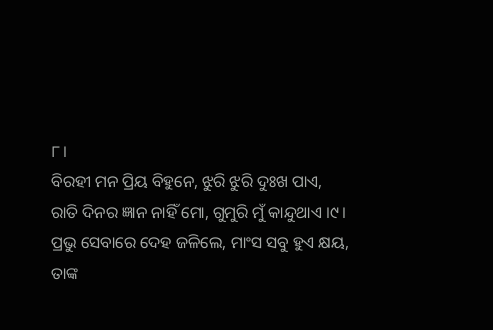୮।
ବିରହୀ ମନ ପ୍ରିୟ ବିହୁନେ, ଝୁରି ଝୁରି ଦୁଃଖ ପାଏ,
ରାତି ଦିନର ଜ୍ଞାନ ନାହିଁ ମୋ, ଗୁମୁରି ମୁଁ କାନ୍ଦୁଥାଏ ।୯।
ପ୍ରଭୁ ସେବାରେ ଦେହ ଜଳିଲେ, ମାଂସ ସବୁ ହୁଏ କ୍ଷୟ,
ତାଙ୍କ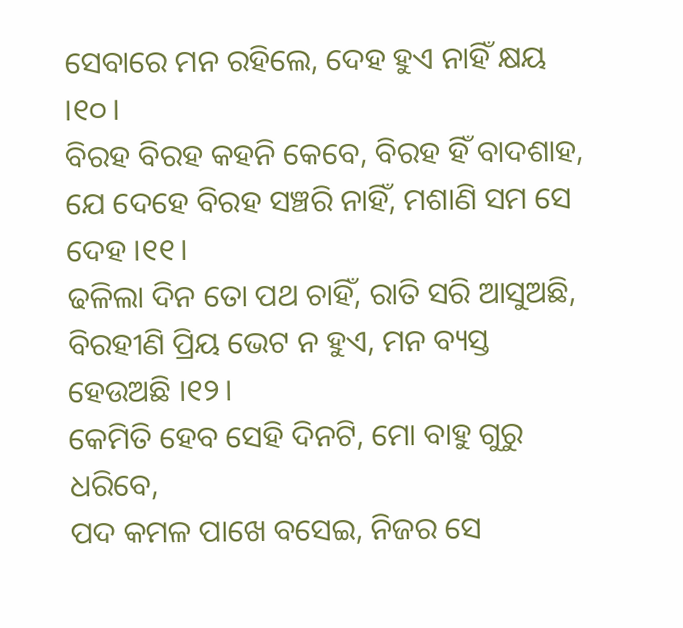ସେବାରେ ମନ ରହିଲେ, ଦେହ ହୁଏ ନାହିଁ କ୍ଷୟ ।୧୦।
ବିରହ ବିରହ କହନି କେବେ, ବିରହ ହିଁ ବାଦଶାହ,
ଯେ ଦେହେ ବିରହ ସଞ୍ଚରି ନାହିଁ, ମଶାଣି ସମ ସେ ଦେହ ।୧୧।
ଢଳିଲା ଦିନ ତୋ ପଥ ଚାହିଁ, ରାତି ସରି ଆସୁଅଛି,
ବିରହୀଣି ପ୍ରିୟ ଭେଟ ନ ହୁଏ, ମନ ବ୍ୟସ୍ତ ହେଉଅଛି ।୧୨।
କେମିତି ହେବ ସେହି ଦିନଟି, ମୋ ବାହୁ ଗୁରୁ ଧରିବେ,
ପଦ କମଳ ପାଖେ ବସେଇ, ନିଜର ସେ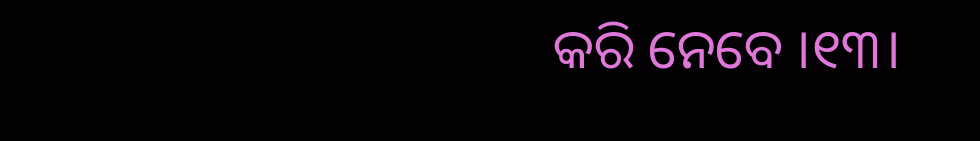କରି ନେବେ ।୧୩।